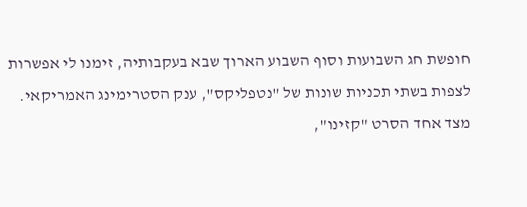חופשת חג השבועות וסוף השבוע הארוך שבא בעקבותיה, זימנו לי אפשרות לצפות בשתי תכניות שונות של "נטפליקס", ענק הסטרימינג האמריקאי.
מצד אחד הסרט "קזינו",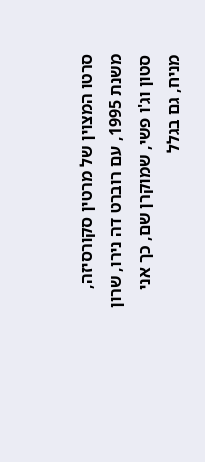סרטו המצוין של מרטין סקורסיזה, משנת 1995, עם רוברט דה נירו, שרון סטון וג'ו פשי, שמוקרן שם, כך אני מניח, גם בגלל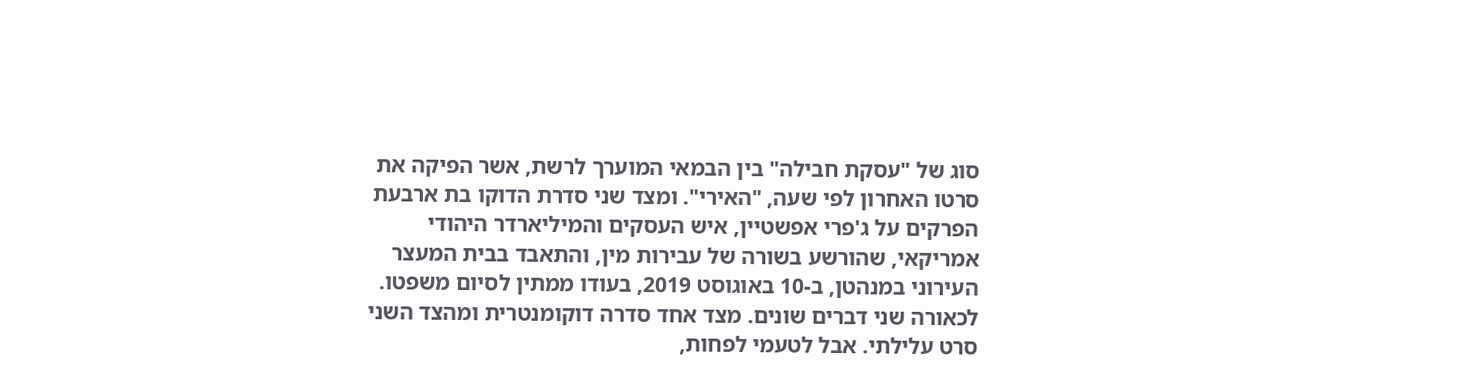סוג של "עסקת חבילה" בין הבמאי המוערך לרשת, אשר הפיקה את סרטו האחרון לפי שעה, "האירי". ומצד שני סדרת הדוקו בת ארבעת הפרקים על ג'פרי אפשטיין, איש העסקים והמיליארדר היהודי אמריקאי, שהורשע בשורה של עבירות מין, והתאבד בבית המעצר העירוני במנהטן, ב-10 באוגוסט 2019, בעודו ממתין לסיום משפטו.
לכאורה שני דברים שונים. מצד אחד סדרה דוקומנטרית ומהצד השני סרט עלילתי. אבל לטעמי לפחות,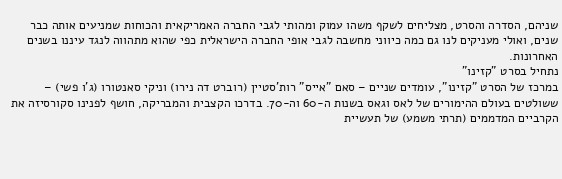שניהם, הסדרה והסרט, מצליחים לשקף משהו עמוק ומהותי לגבי החברה האמריקאית והכוחות שמניעים אותה כבר שנים, ואולי מעניקים לנו גם כמה כיווני מחשבה לגבי אופי החברה הישראלית כפי שהוא מתהווה לנגד עיננו בשנים האחרונות.
נתחיל בסרט "קזינו"
במרכז של הסרט "קזינו", עומדים שניים – סאם "אייס" רות'סטיין (רוברט דה נירו) וניקי סאנטורו (ג'ו פשי) – ששולטים בעולם ההימורים של לאס וגאס בשנות ה-60 וה-70. בדרכו הקצבית והמבריקה, חושף לפנינו סקורסיזה את הקרביים המדממים (תרתי משמע) של תעשיית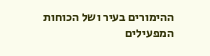ההימורים בעיר ושל הכוחות המפעילים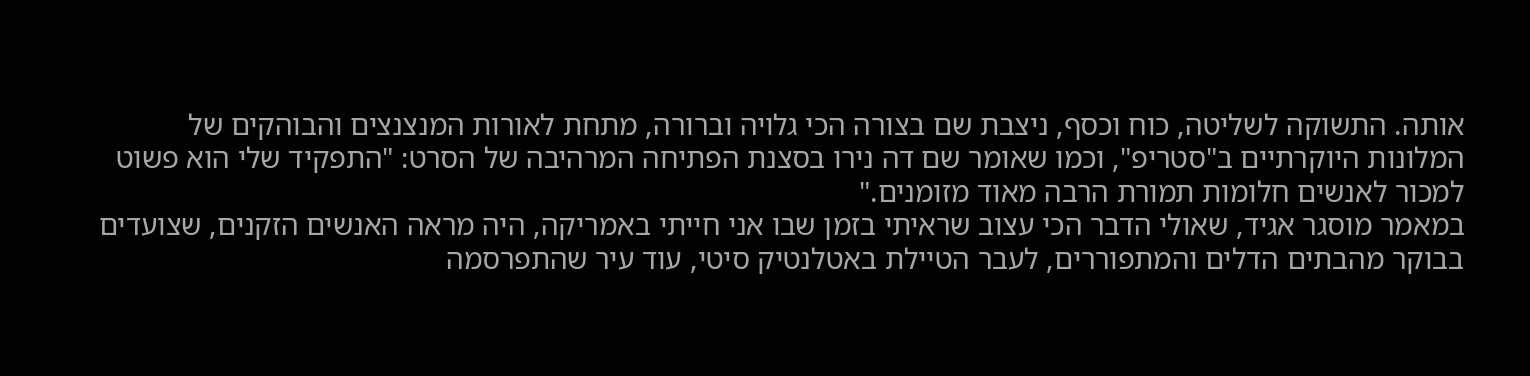אותה. התשוקה לשליטה, כוח וכסף, ניצבת שם בצורה הכי גלויה וברורה, מתחת לאורות המנצנצים והבוהקים של המלונות היוקרתיים ב"סטריפ", וכמו שאומר שם דה נירו בסצנת הפתיחה המרהיבה של הסרט: "התפקיד שלי הוא פשוט למכור לאנשים חלומות תמורת הרבה מאוד מזומנים."
במאמר מוסגר אגיד, שאולי הדבר הכי עצוב שראיתי בזמן שבו אני חייתי באמריקה, היה מראה האנשים הזקנים, שצועדים בבוקר מהבתים הדלים והמתפוררים, לעבר הטיילת באטלנטיק סיטי, עוד עיר שהתפרסמה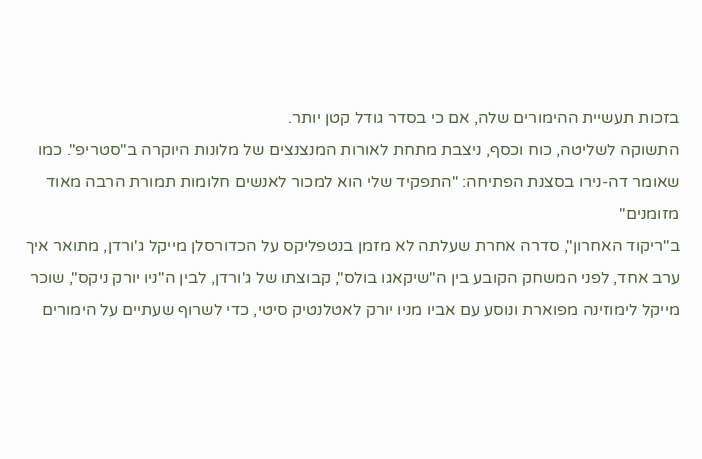בזכות תעשיית ההימורים שלה, אם כי בסדר גודל קטן יותר.
התשוקה לשליטה, כוח וכסף, ניצבת מתחת לאורות המנצנצים של מלונות היוקרה ב"סטריפ". כמו שאומר דה-נירו בסצנת הפתיחה: "התפקיד שלי הוא למכור לאנשים חלומות תמורת הרבה מאוד מזומנים"
ב"ריקוד האחרון", סדרה אחרת שעלתה לא מזמן בנטפליקס על הכדורסלן מייקל ג'ורדן, מתואר איך ערב אחד, לפני המשחק הקובע בין ה"שיקאגו בולס", קבוצתו של ג'ורדן, לבין ה"ניו יורק ניקס", שוכר מייקל לימוזינה מפוארת ונוסע עם אביו מניו יורק לאטלנטיק סיטי, כדי לשרוף שעתיים על הימורים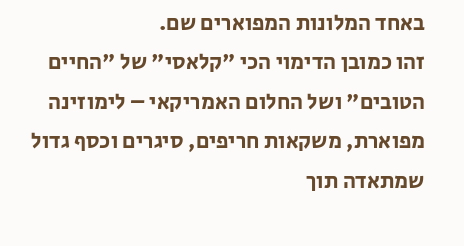באחד המלונות המפוארים שם.
זהו כמובן הדימוי הכי "קלאסי" של "החיים הטובים" ושל החלום האמריקאי – לימוזינה מפוארת, משקאות חריפים, סיגרים וכסף גדול שמתאדה תוך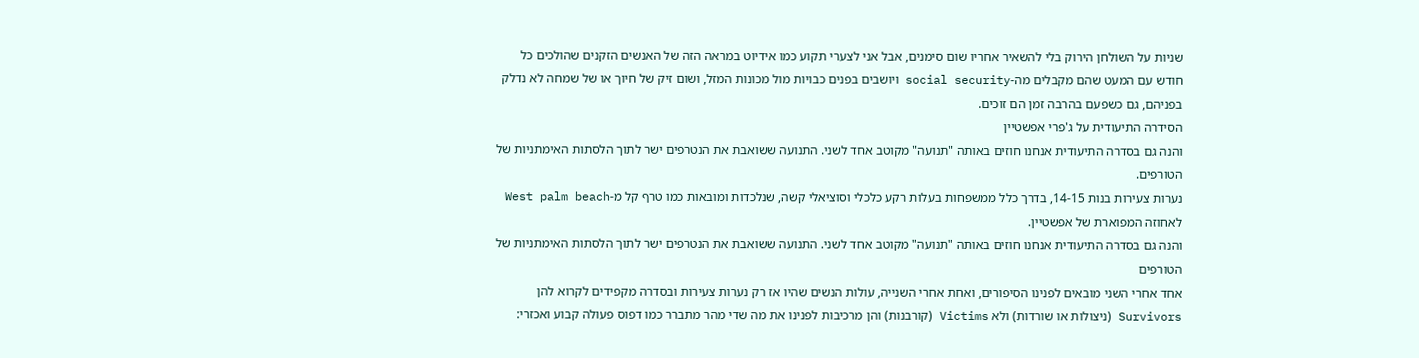שניות על השולחן הירוק בלי להשאיר אחריו שום סימנים, אבל אני לצערי תקוע כמו אידיוט במראה הזה של האנשים הזקנים שהולכים כל חודש עם המעט שהם מקבלים מה-social security ויושבים בפנים כבויות מול מכונות המזל, ושום זיק של חיוך או של שמחה לא נדלק בפניהם, גם כשפעם בהרבה זמן הם זוכים.
הסידרה התיעודית על ג'פרי אפשטיין
והנה גם בסדרה התיעודית אנחנו חוזים באותה "תנועה" מקוטב אחד לשני. התנועה ששואבת את הנטרפים ישר לתוך הלסתות האימתניות של הטורפים.
נערות צעירות בנות 14-15, בדרך כלל ממשפחות בעלות רקע כלכלי וסוציאלי קשה, שנלכדות ומובאות כמו טרף קל מ-West palm beach לאחוזה המפוארת של אפשטיין.
והנה גם בסדרה התיעודית אנחנו חוזים באותה "תנועה" מקוטב אחד לשני. התנועה ששואבת את הנטרפים ישר לתוך הלסתות האימתניות של הטורפים
אחד אחרי השני מובאים לפנינו הסיפורים, ואחת אחרי השנייה, עולות הנשים שהיו אז רק נערות צעירות ובסדרה מקפידים לקרוא להן Survivors (ניצולות או שורדות) ולא Victims (קורבנות) והן מרכיבות לפנינו את מה שדי מהר מתברר כמו דפוס פעולה קבוע ואכזרי: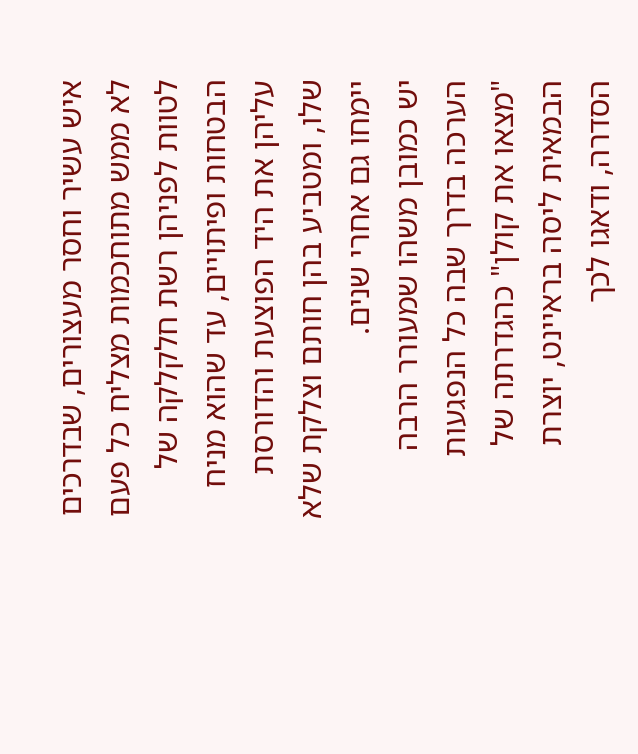איש עשיר וחסר מעצורים, שבדרכים לא ממש מתוחכמות מצליח כל פעם לטוות לפניהן רשת חלקלקה של הבטחות ופיתויים, עד שהוא מניח עליהן את היד הפוצעת והדורסת שלו, ומטביע בהן חותם וצלקת שלא יימחו גם אחרי שנים.
יש כמובן משהו שמעורר הרבה הערכה בדרך שבה כל הנפגעות "מצאו את קולן" כהגדרתה של הבמאית ליסה בראיינט, יוצרת הסדרה, ודאגו לכך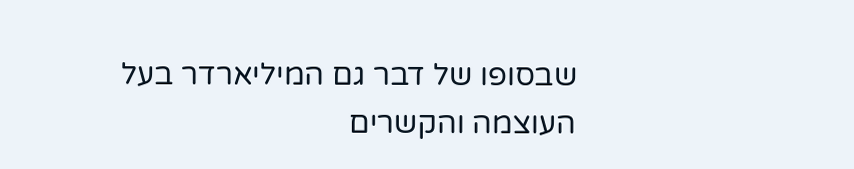שבסופו של דבר גם המיליארדר בעל העוצמה והקשרים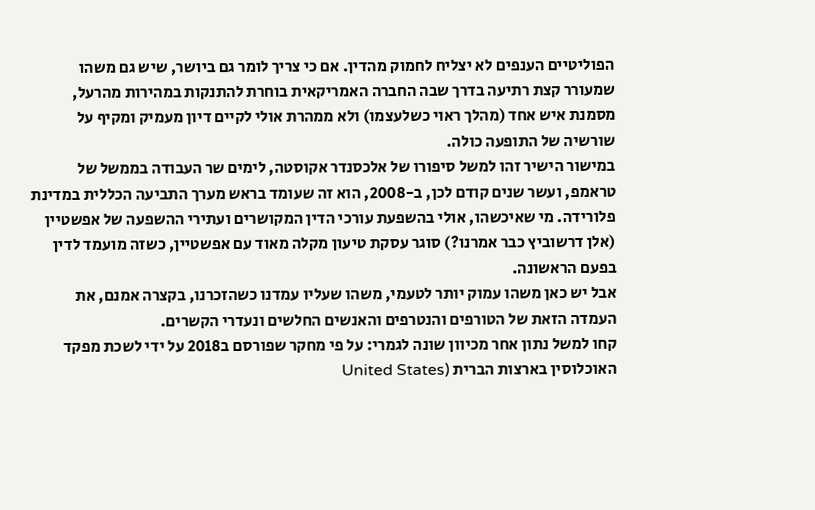הפוליטיים הענפים לא יצליח לחמוק מהדין. אם כי צריך לומר גם ביושר, שיש גם משהו שמעורר קצת רתיעה בדרך שבה החברה האמריקאית בוחרת להתנקות במהירות מהרעל, מסמנת איש אחד (מהלך ראוי כשלעצמו) ולא ממהרת אולי לקיים דיון מעמיק ומקיף על שורשיה של התופעה כולה.
במישור הישיר זהו למשל סיפורו של אלכסנדר אקוסטה, לימים שר העבודה בממשל של טראמפ, ועשר שנים קודם לכן, ב-2008, הוא זה שעומד בראש מערך התביעה הכללית במדינת פלורידה. מי שאיכשהו, אולי בהשפעת עורכי הדין המקושרים ועתירי ההשפעה של אפשטיין (אלן דרשוביץ כבר אמרנו?) סוגר עסקת טיעון מקלה מאוד עם אפשטיין, כשזה מועמד לדין בפעם הראשונה.
אבל יש כאן משהו עמוק יותר לטעמי, משהו שעליו עמדנו כשהזכרנו, בקצרה אמנם, את העמדה הזאת של הטורפים והנטרפים והאנשים החלשים ונעדרי הקשרים.
קחו למשל נתון אחר מכיוון שונה לגמרי: על פי מחקר שפורסם ב2018 על ידי לשכת מפקד האוכלוסין בארצות הברית (United States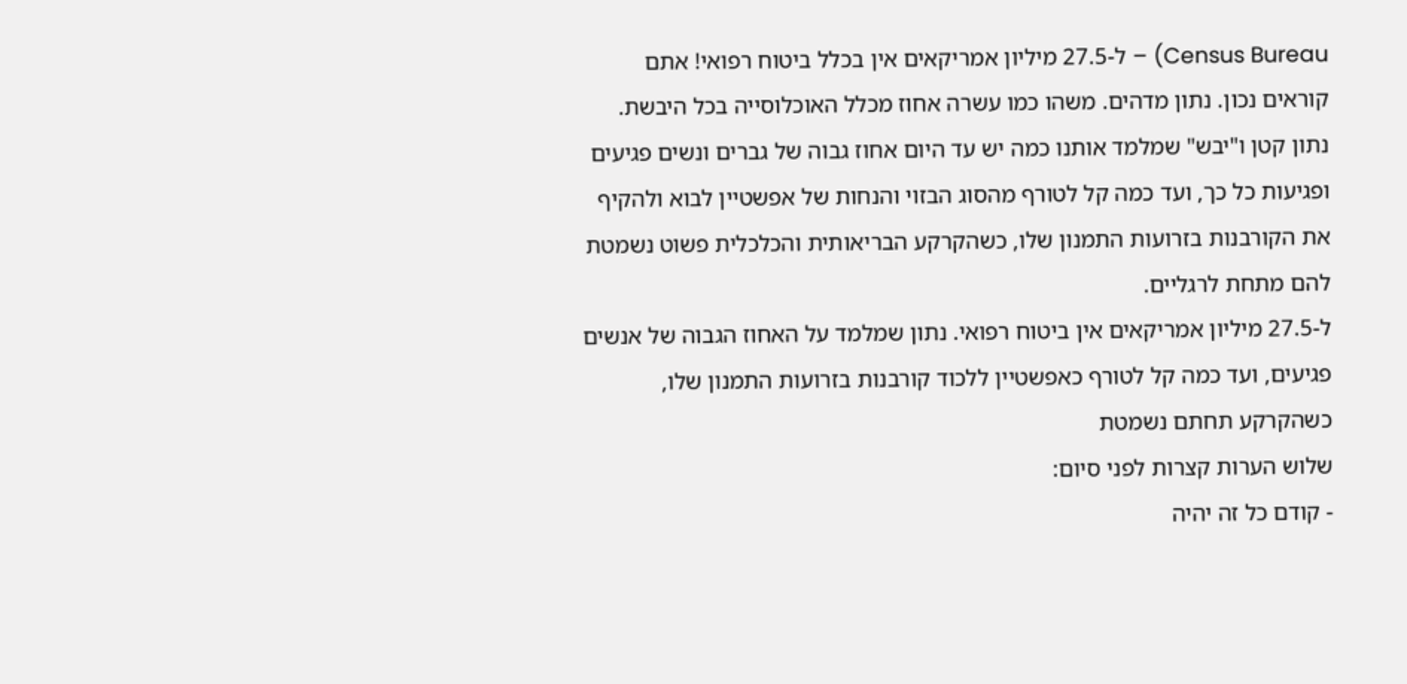Census Bureau) – ל-27.5 מיליון אמריקאים אין בכלל ביטוח רפואי! אתם קוראים נכון. נתון מדהים. משהו כמו עשרה אחוז מכלל האוכלוסייה בכל היבשת. נתון קטן ו"יבש" שמלמד אותנו כמה יש עד היום אחוז גבוה של גברים ונשים פגיעים ופגיעות כל כך, ועד כמה קל לטורף מהסוג הבזוי והנחות של אפשטיין לבוא ולהקיף את הקורבנות בזרועות התמנון שלו, כשהקרקע הבריאותית והכלכלית פשוט נשמטת להם מתחת לרגליים.
ל-27.5 מיליון אמריקאים אין ביטוח רפואי. נתון שמלמד על האחוז הגבוה של אנשים פגיעים, ועד כמה קל לטורף כאפשטיין ללכוד קורבנות בזרועות התמנון שלו, כשהקרקע תחתם נשמטת
שלוש הערות קצרות לפני סיום:
- קודם כל זה יהיה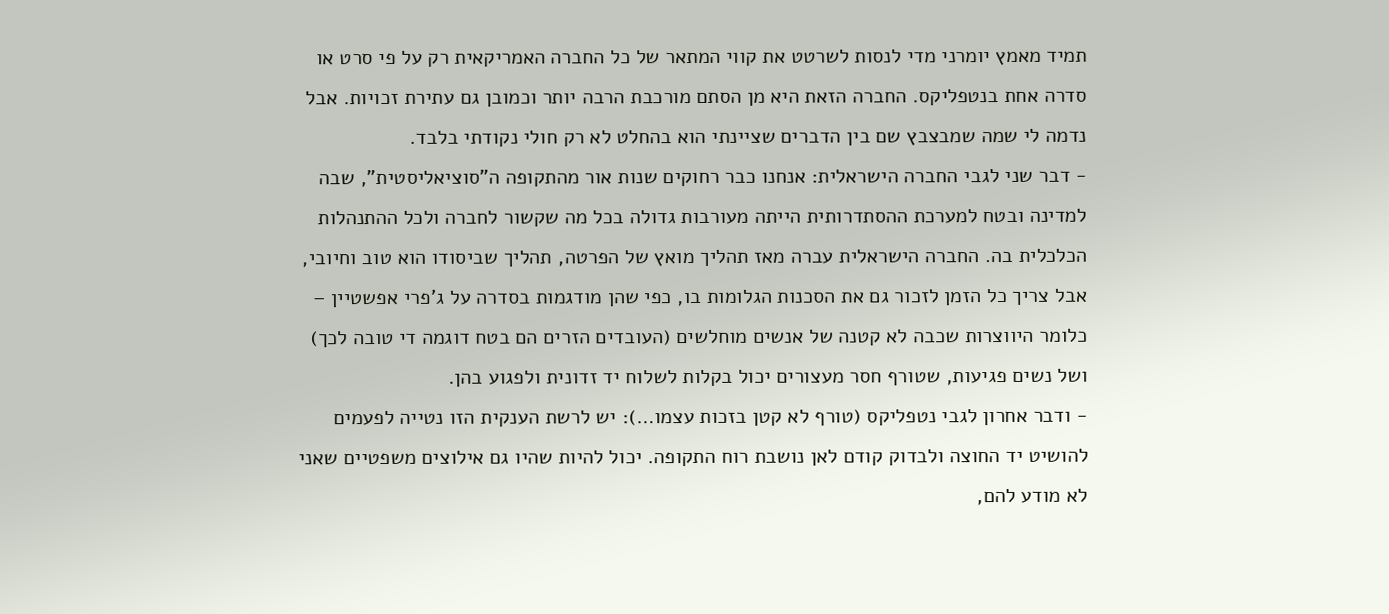תמיד מאמץ יומרני מדי לנסות לשרטט את קווי המתאר של כל החברה האמריקאית רק על פי סרט או סדרה אחת בנטפליקס. החברה הזאת היא מן הסתם מורכבת הרבה יותר וכמובן גם עתירת זכויות. אבל נדמה לי שמה שמבצבץ שם בין הדברים שציינתי הוא בהחלט לא רק חולי נקודתי בלבד.
- דבר שני לגבי החברה הישראלית: אנחנו כבר רחוקים שנות אור מהתקופה ה"סוציאליסטית", שבה למדינה ובטח למערכת ההסתדרותית הייתה מעורבות גדולה בכל מה שקשור לחברה ולכל ההתנהלות הכלכלית בה. החברה הישראלית עברה מאז תהליך מואץ של הפרטה, תהליך שביסודו הוא טוב וחיובי, אבל צריך כל הזמן לזכור גם את הסכנות הגלומות בו, כפי שהן מודגמות בסדרה על ג'פרי אפשטיין – כלומר היווצרות שכבה לא קטנה של אנשים מוחלשים (העובדים הזרים הם בטח דוגמה די טובה לכך) ושל נשים פגיעות, שטורף חסר מעצורים יכול בקלות לשלוח יד זדונית ולפגוע בהן.
- ודבר אחרון לגבי נטפליקס (טורף לא קטן בזכות עצמו…): יש לרשת הענקית הזו נטייה לפעמים להושיט יד החוצה ולבדוק קודם לאן נושבת רוח התקופה. יכול להיות שהיו גם אילוצים משפטיים שאני לא מודע להם,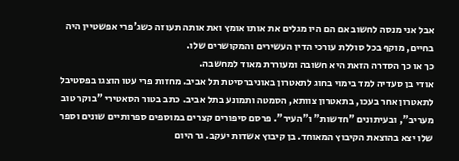אבל אני מנסה לחשוב אם הם היו מגלים את אותו אומץ ואת אותה תעוזה כשג'פרי אפשטיין היה בחיים, מוקף בכל סוללת עורכי הדין העשירים והמקושרים שלו.
כך או כך הסדרה הזאת היא חשובה ומעוררת מאוד למחשבה.
אודי בן סעדיה למד בימוי בחוג לתאטרון באוניברסיטת תל אביב. מחזות פרי עטו הוצגו בפסטיבל לתאטרון אחר בעכו, בתאטרון צוותא, הסמטה ותמונע בתל אביב. כתב בטור הסאטירי "בוקר טוב מעריב", ובעיתונים "חדשות" ו"העיר". פרסם סיפורים קצרים במוספים ספרותיים שונים וספר שלו יצא בהוצאת הקיבוץ המאוחד. בן קיבוץ אשדות יעקב. גר היום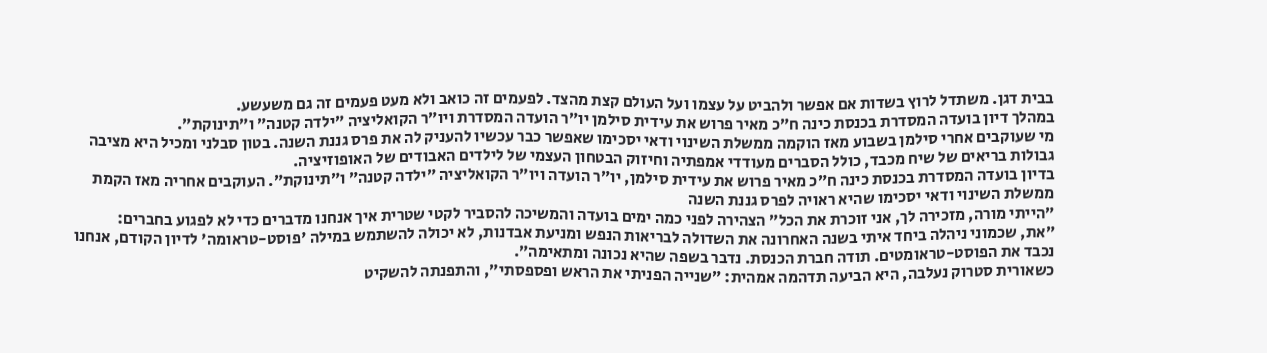בבית דגן. משתדל לרוץ בשדות אם אפשר ולהביט על עצמו ועל העולם קצת מהצד. לפעמים זה כואב ולא מעט פעמים זה גם משעשע.
במהלך דיון בועדה המסדרת בכנסת כינה ח״כ מאיר פרוש את עידית סילמן יו״ר הועדה המסדרת ויו״ר הקואליציה ״ילדה קטנה״ ו״תינוקת״.
מי שעוקבים אחרי סילמן בשבוע מאז הוקמה ממשלת השינוי ודאי יסכימו שאפשר כבר עכשיו להעניק לה את פרס גננת השנה. בטון סבלני ומכיל היא מציבה גבולות בריאים של שיח מכבד, כולל הסברים מעודדי אמפתיה וחיזוק הבטחון העצמי של לילדים האבודים של האופוזיציה.
בדיון בועדה המסדרת בכנסת כינה ח״כ מאיר פרוש את עידית סילמן, יו״ר הועדה ויו״ר הקואליציה ״ילדה קטנה״ ו״תינוקת״. העוקבים אחריה מאז הקמת ממשלת השינוי ודאי יסכימו שהיא ראויה לפרס גננת השנה
״הייתי מורה, מזכירה לך, אני זוכרת את הכל״ הצהירה לפני כמה ימים בועדה והמשיכה להסביר לקטי שטרית איך אנחנו מדברים כדי לא לפגוע בחברים:
״את, שכמוני ניהלה ביחד איתי בשנה האחרונה את השדולה לבריאות הנפש ומניעת אבדנות, לא יכולה להשתמש במילה 'פוסט-טראומה' לדיון הקודם, אנחנו נכבד את הפוסט-טראומטים. תודה חברת הכנסת. נדבר בשפה שהיא נכונה ומתאימה״.
כשאורית סטרוק נעלבה, היא הביעה תדהמה אמהית: ״שנייה הפניתי את הראש ופספסתי״, והתפנתה להשקיט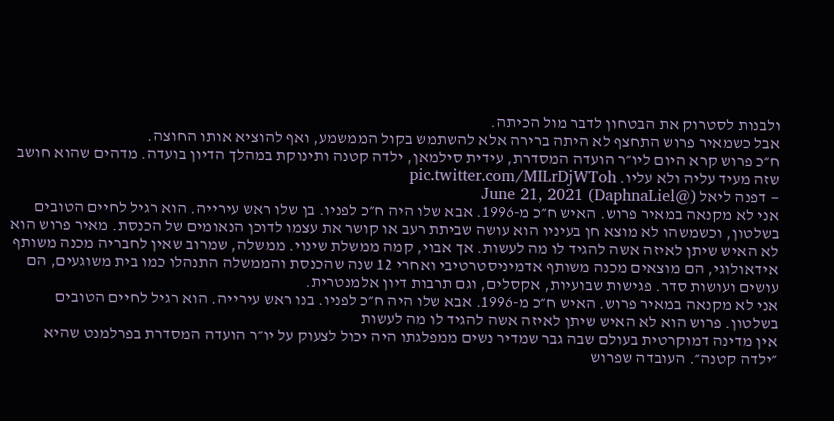ולבנות לסטרוק את הבטחון לדבר מול הכיתה.
אבל כשמאיר פרוש התחצף לא היתה ברירה אלא להשתמש בקול הממשמע, ואף להוציא אותו החוצה.
ח״כ פרוש קרא היום ליו״ר הועדה המסדרת, עידית סילמאן, ילדה קטנה ותינוקת במהלך הדיון בועדה. מדהים שהוא חושב שזה מעיד עליה ולא עליו. pic.twitter.com/MILrDjWToh
— דפנה ליאל (@DaphnaLiel) June 21, 2021
אני לא מקנאה במאיר פרוש. האיש ח״כ מ-1996. אבא שלו היה ח״כ לפניו. בן שלו ראש עירייה. הוא רגיל לחיים הטובים בשלטון, וכשמשהו לא מוצא חן בעיניו הוא עושה שביתת רעב או קושר את עצמו לדוכן הנאומים של הכנסת. מאיר פרוש הוא לא האיש שיתן לאיזה אשה להגיד לו מה לעשות. אך אבוי, קמה ממשלת שינוי. ממשלה, שמרוב שאין לחבריה מכנה משותף אידאולוגי, הם מוצאים מכנה משותף אדמיניסטרטיבי ואחרי 12 שנה שהכנסת והממשלה התנהלו כמו בית משוגעים, הם עושים ועושות סדר. פגישות שבועיות, אקסלים, וגם תרבות דיון אלמנטרית.
אני לא מקנאה במאיר פרוש. האיש ח״כ מ-1996. אבא שלו היה ח״כ לפניו. בנו ראש עירייה. הוא רגיל לחיים הטובים בשלטון. פרוש הוא לא האיש שיתן לאיזה אשה להגיד לו מה לעשות
אין מדינה דמוקרטית בעולם שבה גבר שמדיר נשים ממפלגתו היה יכול לצעוק על יו״ר הועדה המסדרת בפרלמנט שהיא ״ילדה קטנה״. העובדה שפרוש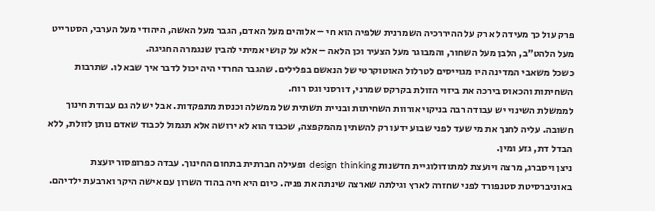פרק עול כך מעידה לא רק על ההיררכיה השמרנית שלפיה הוא חי – אלוהים מעל האדם, הגבר מעל האשה, היהודי מעל הערבי, הסטרייט מעל הלהט״ב, הלבן מעל השחור, והמבוגר מעל הצעיר וכן הלאה – אלא על קושי אמיתי להבין שנגמרה החגיגה.
כשכל משאבי המדינה היו מגוייסים לטרלול האוטוקרטי של הנאשם בפלילים. שהגבר החרדי היה יכול לדבר איך שבא לו. שתרבות השחיתות והכאוס בירכה את ביזוי הזולת בקרקס שמרני, דורסני וגס רוח.
לממשלת השינוי יש עבודה רבה בניקוי אורוות השחיתות ובניית תשתית של ממשלה וכנסת מתפקדות. אבל יש לה גם עבודת חינוך חשובה. עליה לחנך את מי שעד לפני שבוע ידעו רק להשתין מהמקפצה, שכבוד הוא לא ירושה אלא תגמול לכבוד שאדם נותן לזולת, ללא הבדל דת, גזע ומין.
ניצן ויסברג, מרצה ויועצת למתודולוגיית חדשנות design thinking ופעילה חברתית בתחום החינוך. עבדה כפרופסור יועצת באוניברסיטת סטנפורד לפני שחזרה לארץ וגילתה שארצה שינתה את פניה. כיום היא חיה בהוד השרון עם אישה היקר וארבעת ילדיהם.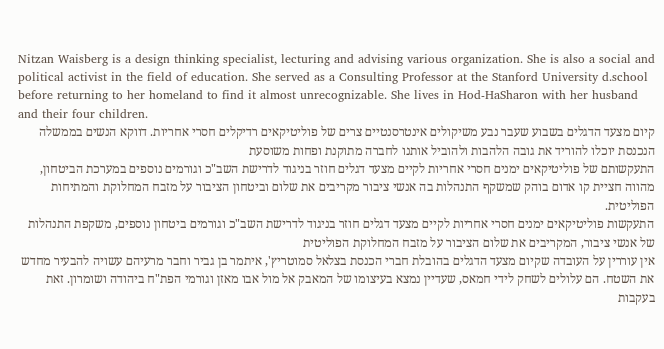Nitzan Waisberg is a design thinking specialist, lecturing and advising various organization. She is also a social and political activist in the field of education. She served as a Consulting Professor at the Stanford University d.school before returning to her homeland to find it almost unrecognizable. She lives in Hod-HaSharon with her husband and their four children.
קיום מצעד הדגלים בשבוע שעבר נבע משיקולים אינטרסנטיים צרים של פוליטיקאים רדיקלים חסרי אחריות. דווקא הנשים בממשלה הנכנסת יוכלו להוריד את גובה הלהבות ולהוביל אותנו לחברה מתוקנת ופחות משוסעת
התעקשותם של פוליטיקאים ימנים חסרי אחריות לקיים מצעד דגלים חוזר בניגוד לדרישת השב"כ וגורמים נוספים במערכת הביטחון, מהווה חציית קו אדום בוהק שמשקף התנהלות בה אנשי ציבור מקריבים את שלום וביטחון הציבור על מזבח המחלוקת והמתיחות הפוליטית.
התעקשות פוליטיקאים ימנים חסרי אחריות לקיים מצעד דגלים חוזר בניגוד לדרישת השב"כ וגורמים ביטחון נוספים, משקפת התנהלות של אנשי ציבור, המקריבים את שלום הציבור על מזבח המחלוקת הפוליטית
אין עוררין על העובדה שקיום מצעד הדגלים בהובלת חברי הכנסת בצלאל סמוטריץ', איתמר בן גביר וחבר מרעיהם עשויה להבעיר מחדש את השטח. הם עלולים לשחק לידי חמאס, שעדיין נמצא בעיצומו של המאבק אל מול אבו מאזן וגורמי הפת"ח ביהודה ושומרון. זאת בעקבות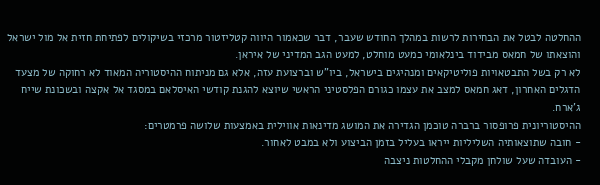ההחלטה לבטל את הבחירות לרשות במהלך החודש שעבר, דבר שכאמור היווה קטליזטור מרכזי בשיקולים לפתיחת חזית אל מול ישראל והוצאתו של חמאס מבידוד בינלאומי כמעט מוחלט, למעט הגב המדיני של איראן.
לא רק בשל התבטאויות פוליטיקאים ומנהיגים בישראל, ביו"ש וברצועת עזה, אלא גם מניתוח ההיסטוריה המאוד לא רחוקה של מצעד הדגלים האחרון, דאג חמאס למצב את עצמו כגורם הפלסטיני הראשי שיוצא להגנת קודשי האיסלאם במסגד אל אקצה ובשכונת שייח ג'ארח.
ההיסטוריונית פרופסור ברברה טוכמן הגדירה את המושג מדינאות אווילית באמצעות שלושה פרמטרים:
- חובה שתוצאותיה השליליות ייראו בעליל בזמן הביצוע ולא במבט לאחור.
- העובדה שעל שולחן מקבלי ההחלטות ניצבה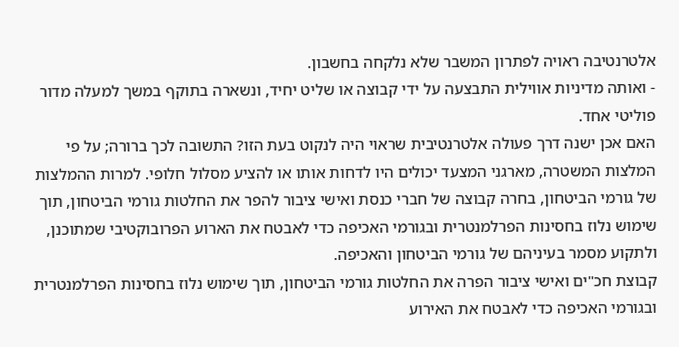אלטרנטיבה ראויה לפתרון המשבר שלא נלקחה בחשבון.
- ואותה מדיניות אווילית התבצעה על ידי קבוצה או שליט יחיד, ונשארה בתוקף במשך למעלה מדור פוליטי אחד.
האם אכן ישנה דרך פעולה אלטרנטיבית שראוי היה לנקוט בעת הזו? התשובה לכך ברורה; על פי המלצות המשטרה, מארגני המצעד יכולים היו לדחות אותו או להציע מסלול חלופי. למרות ההמלצות של גורמי הביטחון, בחרה קבוצה של חברי כנסת ואישי ציבור להפר את החלטות גורמי הביטחון, תוך שימוש נלוז בחסינות הפרלמנטרית ובגורמי האכיפה כדי לאבטח את הארוע הפרובוקטיבי שמתוכנן, ולתקוע מסמר בעיניהם של גורמי הביטחון והאכיפה.
קבוצת חכ"ים ואישי ציבור הפרה את החלטות גורמי הביטחון, תוך שימוש נלוז בחסינות הפרלמנטרית ובגורמי האכיפה כדי לאבטח את האירוע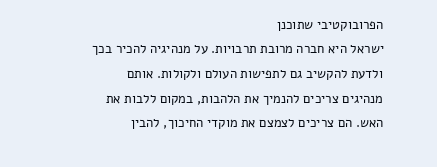הפרובוקטיבי שתוכנן
ישראל היא חברה מרובת תרבויות. על מנהיגיה להכיר בכך ולדעת להקשיב גם לתפישות העולם ולקולות. אותם מנהיגים צריכים להנמיך את הלהבות, במקום ללבות את האש. הם צריכים לצמצם את מוקדי החיכוך, להבין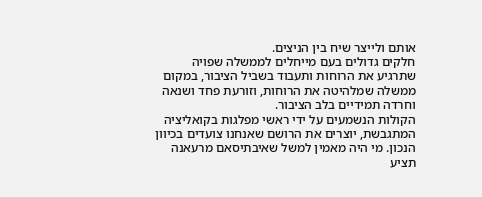אותם ולייצר שיח בין הניצים.
חלקים גדולים בעם מייחלים לממשלה שפויה שתרגיע את הרוחות ותעבוד בשביל הציבור, במקום ממשלה שמלהיטה את הרוחות, וזורעת פחד ושנאה וחרדה תמידיים בלב הציבור.
הקולות הנשמעים על ידי ראשי מפלגות בקואליציה המתגבשת, יוצרים את הרושם שאנחנו צועדים בכיוון הנכון. מי היה מאמין למשל שאיבתיסאם מרעאנה תציע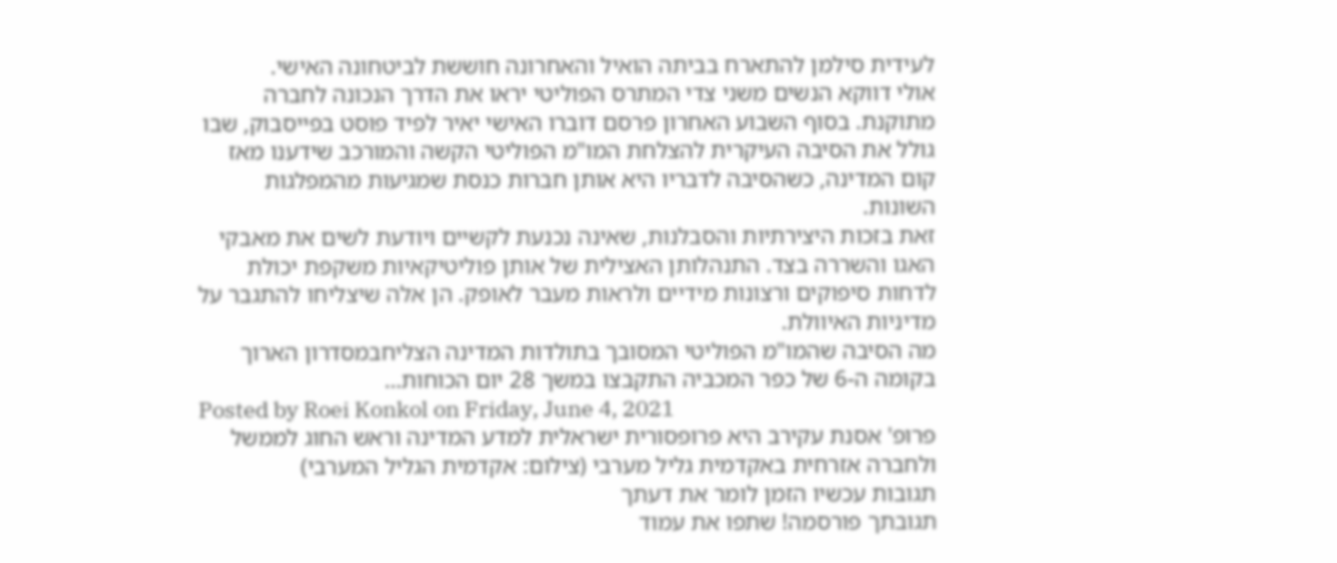לעידית סילמן להתארח בביתה הואיל והאחרונה חוששת לביטחונה האישי.
אולי דווקא הנשים משני צדי המתרס הפוליטי יראו את הדרך הנכונה לחברה מתוקנת. בסוף השבוע האחרון פרסם דוברו האישי יאיר לפיד פוסט בפייסבוק, שבו גולל את הסיבה העיקרית להצלחת המו"מ הפוליטי הקשה והמורכב שידענו מאז קום המדינה, כשהסיבה לדבריו היא אותן חברות כנסת שמגיעות מהמפלגות השונות.
זאת בזכות היצירתיות והסבלנות, שאינה נכנעת לקשיים ויודעת לשים את מאבקי האגו והשררה בצד. התנהלותן האצילית של אותן פוליטיקאיות משקפת יכולת לדחות סיפוקים ורצונות מידיים ולראות מעבר לאופק. הן אלה שיצליחו להתגבר על מדיניות האיוולת.
מה הסיבה שהמו"מ הפוליטי המסובך בתולדות המדינה הצליחבמסדרון הארוך בקומה ה-6 של כפר המכביה התקבצו במשך 28 יום הכוחות…
Posted by Roei Konkol on Friday, June 4, 2021
פרופ' אסנת עקירב היא פרופסורית ישראלית למדע המדינה וראש החוג לממשל ולחברה אזרחית באקדמית גליל מערבי (צילום: אקדמית הגליל המערבי)
תגובות עכשיו הזמן לומר את דעתך
תגובתך פורסמה! שתפו את עמוד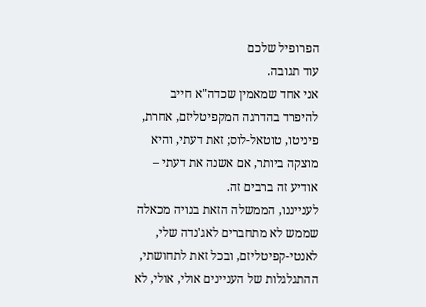הפרופיל שלכם
עוד תגובה.
אני אחד שמאמין שכדה"א חייב להיפרד בהדרגה המקפיטליזם, אחרת, פיניטו, טוטאל-לוס; זאת דעתי, והיא מוצקה ביותר, אם אשנה את דעתי – אודיע זה ברבים זה.
לענייננו, הממשלה הזאת בנויה מכאלה שממש לא מתחברים לאג'נדה שלי, לאנטי-קפיטליזם, ובכל זאת לתחושתי, ההתגלגלות של העניינים אולי, אולי, לא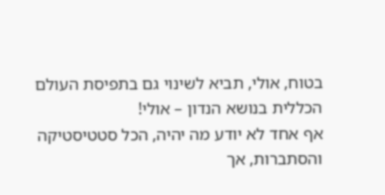בטוח, אולי, תביא לשינוי גם בתפיסת העולם הכללית בנושא הנדון – אולי!
אף אחד לא יודע מה יהיה, הכל סטטיסטיקה והסתברות, אך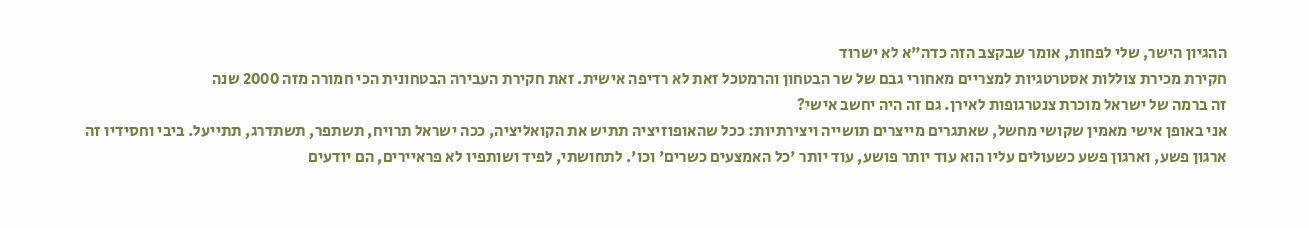ההגיון הישר, שלי לפחות, אומר שבקצב הזה כדה"א לא ישרוד
חקירת מכירת צוללות אסטרטגיות למצריים מאחורי גבם של שר הבטחון והרמטכל זאת לא רדיפה אישית. זאת חקירת העבירה הבטחונית הכי חמורה מזה 2000 שנה
זה ברמה של ישראל מוכרת צנטרגופות לאירן. גם זה היה יחשב אישי?
אני באופן אישי מאמין שקושי מחשל, שאתגרים מייצרים תושייה ויצירתיות: ככל שהאופוזיציה תתיש את הקואליציה, ככה ישראל תרויח, תשתפר, תשתדרג, תתייעל. ביבי וחסידיו זה ארגון פשע, וארגון פשע כשעולים עליו הוא עוד יותר פושע, עוד יותר 'כל האמצעים כשרים' וכו'. לתחושתי, לפיד ושותפיו לא פראיירים, הם יודעים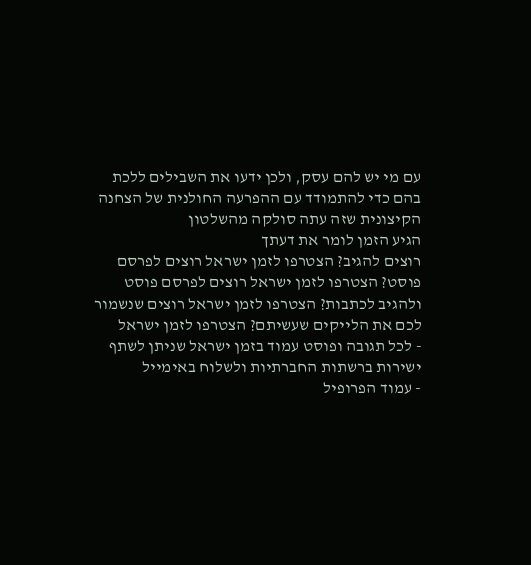עם מי יש להם עסק, ולכן ידעו את השבילים ללכת בהם כדי להתמודד עם ההפרעה החולנית של הצחנה הקיצונית שזה עתה סולקה מהשלטון
הגיע הזמן לומר את דעתך
רוצים להגיב? הצטרפו לזמן ישראל רוצים לפרסם פוסט? הצטרפו לזמן ישראל רוצים לפרסם פוסט ולהגיב לכתבות? הצטרפו לזמן ישראל רוצים שנשמור לכם את הלייקים שעשיתם? הצטרפו לזמן ישראל
- לכל תגובה ופוסט עמוד בזמן ישראל שניתן לשתף ישירות ברשתות החברתיות ולשלוח באימייל
- עמוד הפרופיל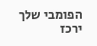הפומבי שלך ירכז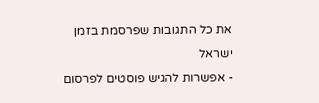את כל התגובות שפרסמת בזמן ישראל
- אפשרות להגיש פוסטים לפרסום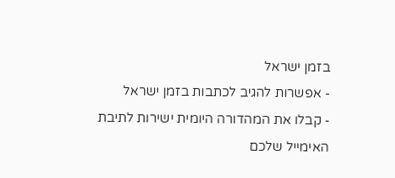בזמן ישראל
- אפשרות להגיב לכתבות בזמן ישראל
- קבלו את המהדורה היומית ישירות לתיבת האימייל שלכם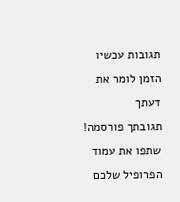תגובות עכשיו הזמן לומר את דעתך
תגובתך פורסמה! שתפו את עמוד הפרופיל שלכם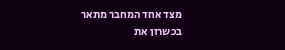מצד אחד המחבר מתאר בכשרון את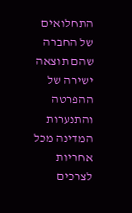התחלואים של החברה שהם תוצאה ישירה של ההפרטה והתנערות המדינה מכל אחריות לצרכים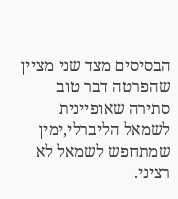הבסיסים מצד שני מציין שהפרטה דבר טוב סתירה שאופיינית לשמאל הליברלי,ימין שמתחפש לשמאל לא רציני.